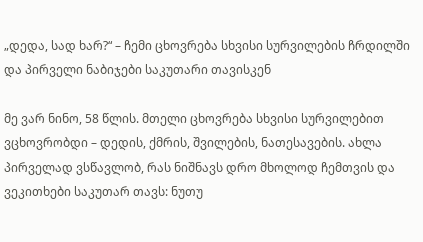„დედა, სად ხარ?“ – ჩემი ცხოვრება სხვისი სურვილების ჩრდილში და პირველი ნაბიჯები საკუთარი თავისკენ

მე ვარ ნინო, 58 წლის. მთელი ცხოვრება სხვისი სურვილებით ვცხოვრობდი – დედის, ქმრის, შვილების, ნათესავების. ახლა პირველად ვსწავლობ, რას ნიშნავს დრო მხოლოდ ჩემთვის და ვეკითხები საკუთარ თავს: ნუთუ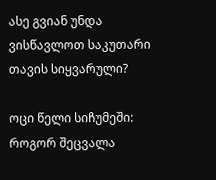ასე გვიან უნდა ვისწავლოთ საკუთარი თავის სიყვარული?

ოცი წელი სიჩუმეში: როგორ შეცვალა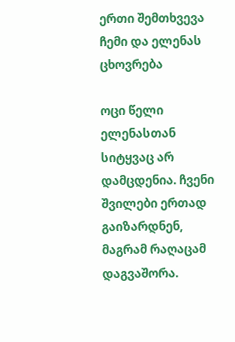ერთი შემთხვევა ჩემი და ელენას ცხოვრება

ოცი წელი ელენასთან სიტყვაც არ დამცდენია. ჩვენი შვილები ერთად გაიზარდნენ, მაგრამ რაღაცამ დაგვაშორა.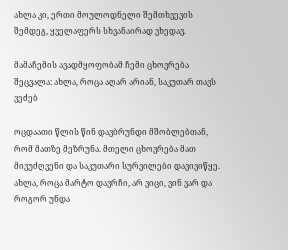ახლა კი, ერთი მოულოდნელი შემთხვევის შემდეგ, ყველაფერს სხვანაირად ვხედავ.

მამაჩემის ავადმყოფობამ ჩემი ცხოვრება შეცვალა: ახლა, როცა აღარ არიან, საკუთარ თავს ვეძებ

ოცდაათი წლის წინ დავბრუნდი მშობლებთან, რომ მათზე მეზრუნა. მთელი ცხოვრება მათ მივუძღვენი და საკუთარი სურვილები დავივიწყე. ახლა, როცა მარტო დავრჩი, არ ვიცი, ვინ ვარ და როგორ უნდა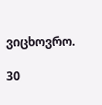ვიცხოვრო.

30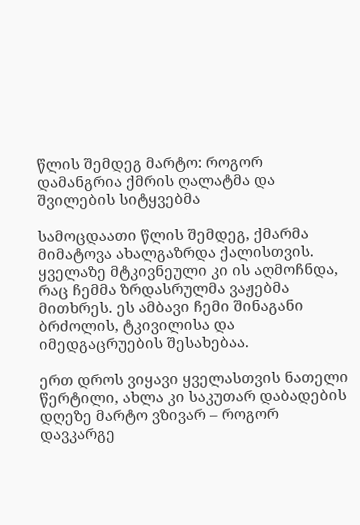წლის შემდეგ მარტო: როგორ დამანგრია ქმრის ღალატმა და შვილების სიტყვებმა

სამოცდაათი წლის შემდეგ, ქმარმა მიმატოვა ახალგაზრდა ქალისთვის. ყველაზე მტკივნეული კი ის აღმოჩნდა, რაც ჩემმა ზრდასრულმა ვაჟებმა მითხრეს. ეს ამბავი ჩემი შინაგანი ბრძოლის, ტკივილისა და იმედგაცრუების შესახებაა.

ერთ დროს ვიყავი ყველასთვის ნათელი წერტილი, ახლა კი საკუთარ დაბადების დღეზე მარტო ვზივარ – როგორ დავკარგე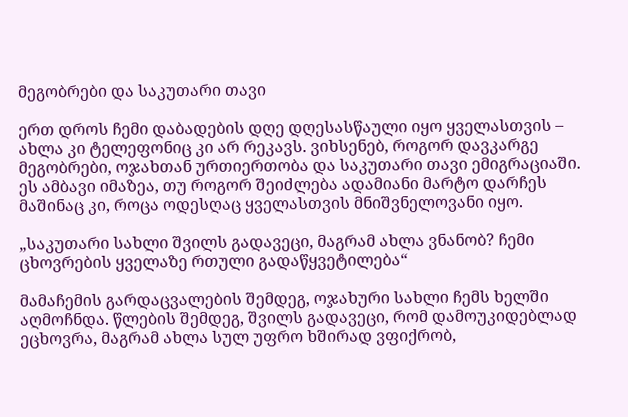მეგობრები და საკუთარი თავი

ერთ დროს ჩემი დაბადების დღე დღესასწაული იყო ყველასთვის – ახლა კი ტელეფონიც კი არ რეკავს. ვიხსენებ, როგორ დავკარგე მეგობრები, ოჯახთან ურთიერთობა და საკუთარი თავი ემიგრაციაში. ეს ამბავი იმაზეა, თუ როგორ შეიძლება ადამიანი მარტო დარჩეს მაშინაც კი, როცა ოდესღაც ყველასთვის მნიშვნელოვანი იყო.

„საკუთარი სახლი შვილს გადავეცი, მაგრამ ახლა ვნანობ? ჩემი ცხოვრების ყველაზე რთული გადაწყვეტილება“

მამაჩემის გარდაცვალების შემდეგ, ოჯახური სახლი ჩემს ხელში აღმოჩნდა. წლების შემდეგ, შვილს გადავეცი, რომ დამოუკიდებლად ეცხოვრა, მაგრამ ახლა სულ უფრო ხშირად ვფიქრობ,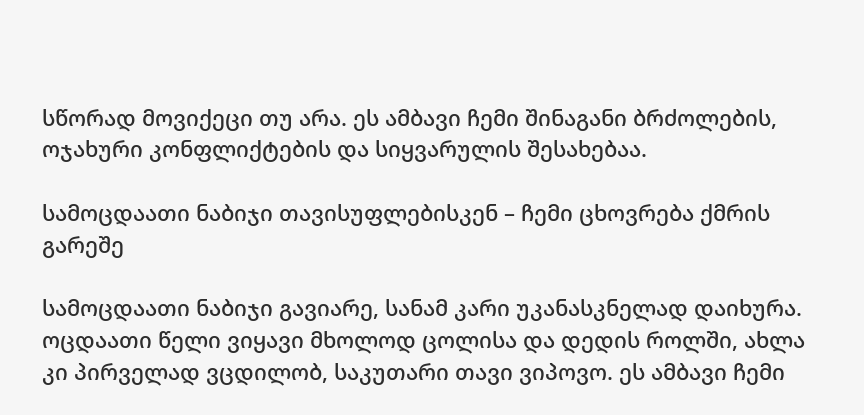სწორად მოვიქეცი თუ არა. ეს ამბავი ჩემი შინაგანი ბრძოლების, ოჯახური კონფლიქტების და სიყვარულის შესახებაა.

სამოცდაათი ნაბიჯი თავისუფლებისკენ – ჩემი ცხოვრება ქმრის გარეშე

სამოცდაათი ნაბიჯი გავიარე, სანამ კარი უკანასკნელად დაიხურა. ოცდაათი წელი ვიყავი მხოლოდ ცოლისა და დედის როლში, ახლა კი პირველად ვცდილობ, საკუთარი თავი ვიპოვო. ეს ამბავი ჩემი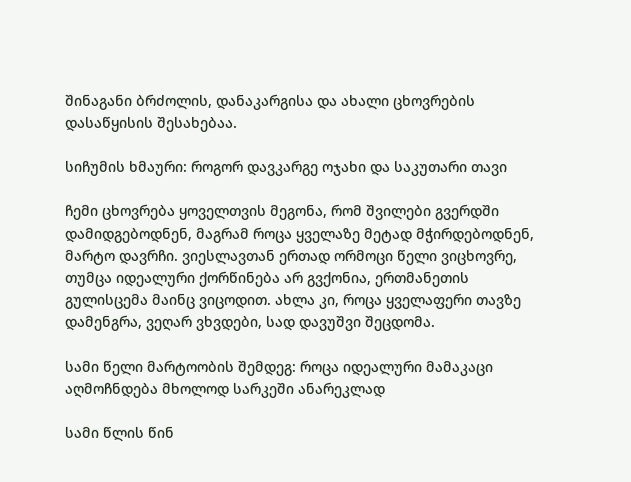შინაგანი ბრძოლის, დანაკარგისა და ახალი ცხოვრების დასაწყისის შესახებაა.

სიჩუმის ხმაური: როგორ დავკარგე ოჯახი და საკუთარი თავი

ჩემი ცხოვრება ყოველთვის მეგონა, რომ შვილები გვერდში დამიდგებოდნენ, მაგრამ როცა ყველაზე მეტად მჭირდებოდნენ, მარტო დავრჩი. ვიესლავთან ერთად ორმოცი წელი ვიცხოვრე, თუმცა იდეალური ქორწინება არ გვქონია, ერთმანეთის გულისცემა მაინც ვიცოდით. ახლა კი, როცა ყველაფერი თავზე დამენგრა, ვეღარ ვხვდები, სად დავუშვი შეცდომა.

სამი წელი მარტოობის შემდეგ: როცა იდეალური მამაკაცი აღმოჩნდება მხოლოდ სარკეში ანარეკლად

სამი წლის წინ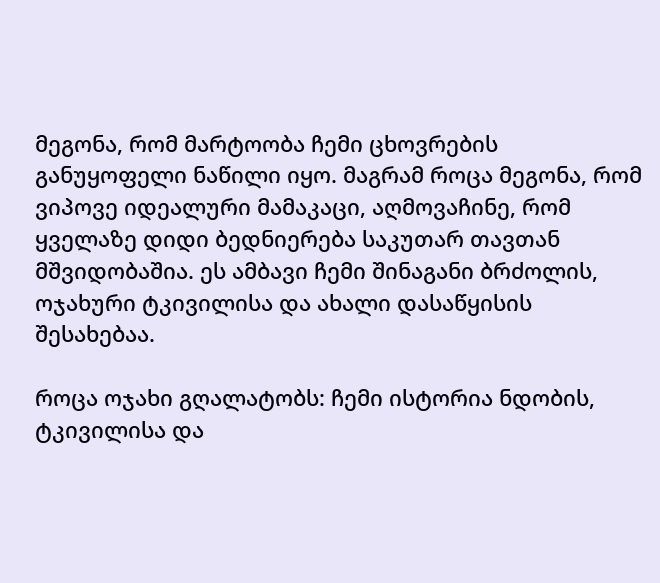მეგონა, რომ მარტოობა ჩემი ცხოვრების განუყოფელი ნაწილი იყო. მაგრამ როცა მეგონა, რომ ვიპოვე იდეალური მამაკაცი, აღმოვაჩინე, რომ ყველაზე დიდი ბედნიერება საკუთარ თავთან მშვიდობაშია. ეს ამბავი ჩემი შინაგანი ბრძოლის, ოჯახური ტკივილისა და ახალი დასაწყისის შესახებაა.

როცა ოჯახი გღალატობს: ჩემი ისტორია ნდობის, ტკივილისა და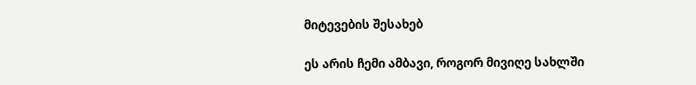მიტევების შესახებ

ეს არის ჩემი ამბავი, როგორ მივიღე სახლში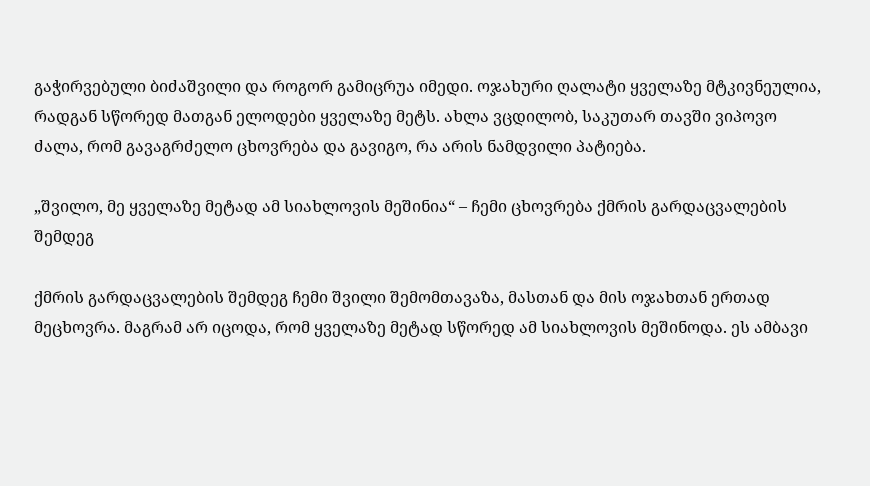გაჭირვებული ბიძაშვილი და როგორ გამიცრუა იმედი. ოჯახური ღალატი ყველაზე მტკივნეულია, რადგან სწორედ მათგან ელოდები ყველაზე მეტს. ახლა ვცდილობ, საკუთარ თავში ვიპოვო ძალა, რომ გავაგრძელო ცხოვრება და გავიგო, რა არის ნამდვილი პატიება.

„შვილო, მე ყველაზე მეტად ამ სიახლოვის მეშინია“ – ჩემი ცხოვრება ქმრის გარდაცვალების შემდეგ

ქმრის გარდაცვალების შემდეგ ჩემი შვილი შემომთავაზა, მასთან და მის ოჯახთან ერთად მეცხოვრა. მაგრამ არ იცოდა, რომ ყველაზე მეტად სწორედ ამ სიახლოვის მეშინოდა. ეს ამბავი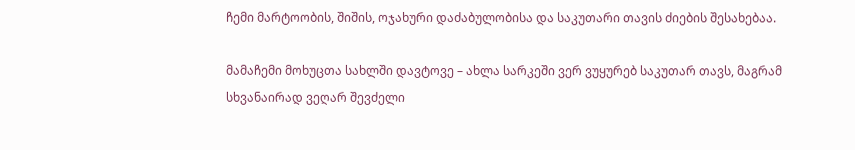ჩემი მარტოობის, შიშის, ოჯახური დაძაბულობისა და საკუთარი თავის ძიების შესახებაა.

მამაჩემი მოხუცთა სახლში დავტოვე – ახლა სარკეში ვერ ვუყურებ საკუთარ თავს, მაგრამ სხვანაირად ვეღარ შევძელი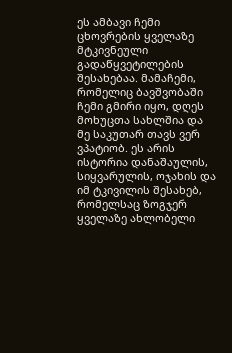ეს ამბავი ჩემი ცხოვრების ყველაზე მტკივნეული გადაწყვეტილების შესახებაა. მამაჩემი, რომელიც ბავშვობაში ჩემი გმირი იყო, დღეს მოხუცთა სახლშია და მე საკუთარ თავს ვერ ვპატიობ. ეს არის ისტორია დანაშაულის, სიყვარულის, ოჯახის და იმ ტკივილის შესახებ, რომელსაც ზოგჯერ ყველაზე ახლობელი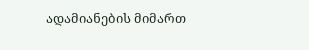ადამიანების მიმართ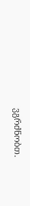ვგრძნობთ.